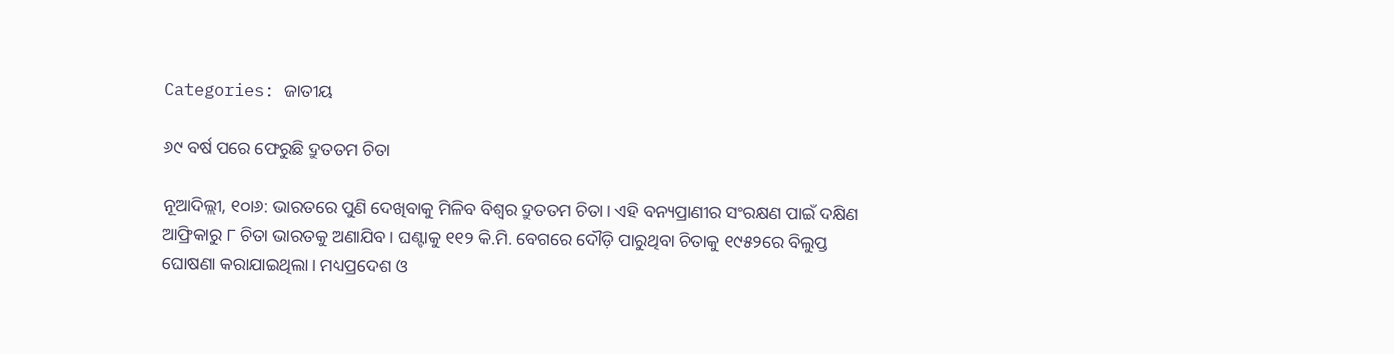Categories: ଜାତୀୟ

୬୯ ବର୍ଷ ପରେ ଫେରୁଛି ଦ୍ରୁତତମ ଚିତା

ନୂଆଦିଲ୍ଲୀ, ୧୦ା୬: ଭାରତରେ ପୁଣି ଦେଖିବାକୁ ମିଳିବ ବିଶ୍ୱର ଦ୍ରୁତତମ ଚିତା। ଏହି ବନ୍ୟପ୍ରାଣୀର ସଂରକ୍ଷଣ ପାଇଁ ଦକ୍ଷିଣ ଆଫ୍ରିକାରୁ ୮ ଚିତା ଭାରତକୁ ଅଣାଯିବ। ଘଣ୍ଟାକୁ ୧୧୨ କି.ମି. ବେଗରେ ଦୌଡ଼ି ପାରୁଥିବା ଚିତାକୁ ୧୯୫୨ରେ ବିଲୁପ୍ତ ଘୋଷଣା କରାଯାଇଥିଲା। ମଧ୍ୟପ୍ରଦେଶ ଓ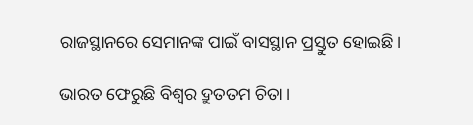ରାଜସ୍ଥାନରେ ସେମାନଙ୍କ ପାଇଁ ବାସସ୍ଥାନ ପ୍ରସ୍ତୁତ ହୋଇଛି।

ଭାରତ ଫେରୁଛି ବିଶ୍ୱର ଦ୍ରୁତତମ ଚିତା।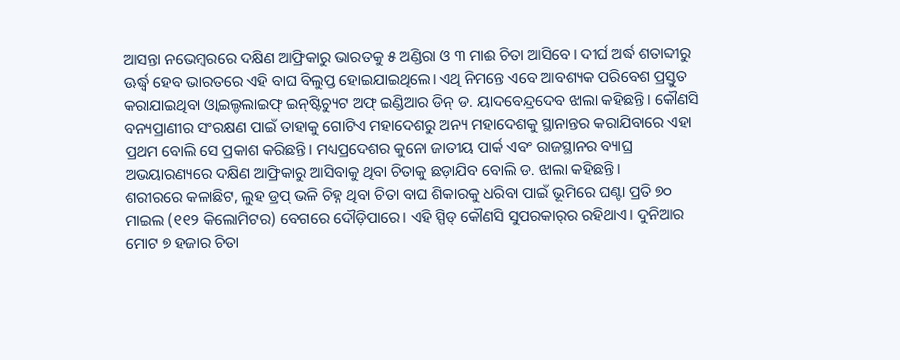ଆସନ୍ତା ନଭେମ୍ବରରେ ଦକ୍ଷିଣ ଆଫ୍ରିକାରୁ ଭାରତକୁ ୫ ଅଣ୍ଡିରା ଓ ୩ ମାଈ ଚିତା ଆସିବେ। ଦୀର୍ଘ ଅର୍ଦ୍ଧ ଶତାବ୍ଦୀରୁ ଊର୍ଦ୍ଧ୍ୱ ହେବ ଭାରତରେ ଏହି ବାଘ ବିଲୁପ୍ତ ହୋଇଯାଇଥିଲେ। ଏଥି ନିମନ୍ତେ ଏବେ ଆବଶ୍ୟକ ପରିବେଶ ପ୍ରସ୍ତୁତ କରାଯାଇଥିବା ଓ୍ବାଇଲ୍ଡଲାଇଫ୍‌ ଇନ୍‌ଷ୍ଟିଚ୍ୟୁଟ ଅଫ୍‌ ଇଣ୍ଡିଆର ଡିନ୍‌ ଡ. ୟାଦବେନ୍ଦ୍ରଦେବ ଝାଲା କହିଛନ୍ତି। କୌଣସି ବନ୍ୟପ୍ରାଣୀର ସଂରକ୍ଷଣ ପାଇଁ ତାହାକୁ ଗୋଟିଏ ମହାଦେଶରୁ ଅନ୍ୟ ମହାଦେଶକୁ ସ୍ଥାନାନ୍ତର କରାଯିବାରେ ଏହା ପ୍ରଥମ ବୋଲି ସେ ପ୍ରକାଶ କରିଛନ୍ତି। ମଧ୍ୟପ୍ରଦେଶର କୁନୋ ଜାତୀୟ ପାର୍କ ଏବଂ ରାଜସ୍ଥାନର ବ୍ୟାଘ୍ର ଅଭୟାରଣ୍ୟରେ ଦକ୍ଷିଣ ଆଫ୍ରିକାରୁ ଆସିବାକୁ ଥିବା ଚିତାକୁ ଛଡ଼ାଯିବ ବୋଲି ଡ. ଝାଲା କହିଛନ୍ତି।
ଶରୀରରେ କଳାଛିଟ, ଲୁହ ଡ୍ରପ୍‌ ଭଳି ଚିହ୍ନ ଥିବା ଚିତା ବାଘ ଶିକାରକୁ ଧରିବା ପାଇଁ ଭୂମିରେ ଘଣ୍ଟା ପ୍ରତି ୭୦ ମାଇଲ (୧୧୨ କିଲୋମିଟର) ବେଗରେ ଦୌଡ଼ିପାରେ। ଏହି ସ୍ପିଡ୍‌ କୌଣସି ସୁପରକାର୍‌ର ରହିଥାଏ। ଦୁନିଆର ମୋଟ ୭ ହଜାର ଚିତା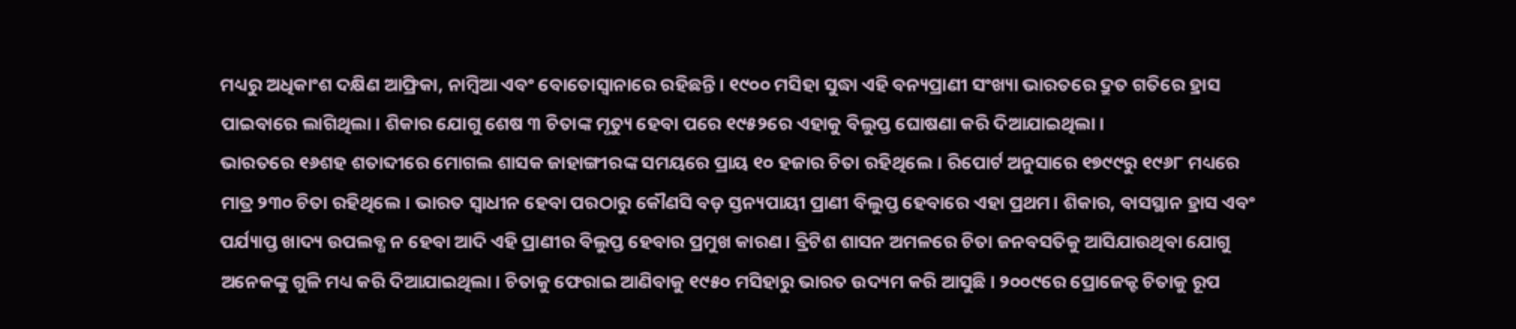ମଧ୍ୟରୁ ଅଧିକାଂଶ ଦକ୍ଷିଣ ଆଫ୍ରିକା, ନାମ୍ବିଆ ଏବଂ ବୋତୋସ୍ବାନାରେ ରହିଛନ୍ତି। ୧୯୦୦ ମସିହା ସୁଦ୍ଧା ଏହି ବନ୍ୟପ୍ରାଣୀ ସଂଖ୍ୟା ଭାରତରେ ଦ୍ରୁତ ଗତିରେ ହ୍ରାସ ପାଇବାରେ ଲାଗିଥିଲା। ଶିକାର ଯୋଗୁ ଶେଷ ୩ ଚିତାଙ୍କ ମୃତ୍ୟୁ ହେବା ପରେ ୧୯୫୨ରେ ଏହାକୁ ବିଲୁପ୍ତ ଘୋଷଣା କରି ଦିଆଯାଇଥିଲା।
ଭାରତରେ ୧୬ଶହ ଶତାବ୍ଦୀରେ ମୋଗଲ ଶାସକ ଜାହାଙ୍ଗୀରଙ୍କ ସମୟରେ ପ୍ରାୟ ୧୦ ହଜାର ଚିତା ରହିଥିଲେ। ରିପୋର୍ଟ ଅନୁସାରେ ୧୭୯୯ରୁ ୧୯୬୮ ମଧ୍ୟରେ ମାତ୍ର ୨୩୦ ଚିତା ରହିଥିଲେ। ଭାରତ ସ୍ବାଧୀନ ହେବା ପରଠାରୁ କୌଣସି ବଡ଼ ସ୍ତନ୍ୟପାୟୀ ପ୍ରାଣୀ ବିଲୁପ୍ତ ହେବାରେ ଏହା ପ୍ରଥମ। ଶିକାର, ବାସସ୍ଥାନ ହ୍ରାସ ଏବଂ ପର୍ଯ୍ୟାପ୍ତ ଖାଦ୍ୟ ଉପଲବ୍ଧ ନ ହେବା ଆଦି ଏହି ପ୍ରାଣୀର ବିଲୁପ୍ତ ହେବାର ପ୍ରମୁଖ କାରଣ। ବ୍ରିଟିଶ ଶାସନ ଅମଳରେ ଚିତା ଜନବସତିକୁ ଆସିଯାଉଥିବା ଯୋଗୁ ଅନେକଙ୍କୁ ଗୁଳି ମଧ୍ୟ କରି ଦିଆଯାଇଥିଲା। ଚିତାକୁ ଫେରାଇ ଆଣିବାକୁ ୧୯୫୦ ମସିହାରୁ ଭାରତ ଉଦ୍ୟମ କରି ଆସୁଛି। ୨୦୦୯ରେ ପ୍ରୋଜେକ୍ଟ ଚିତାକୁ ରୂପ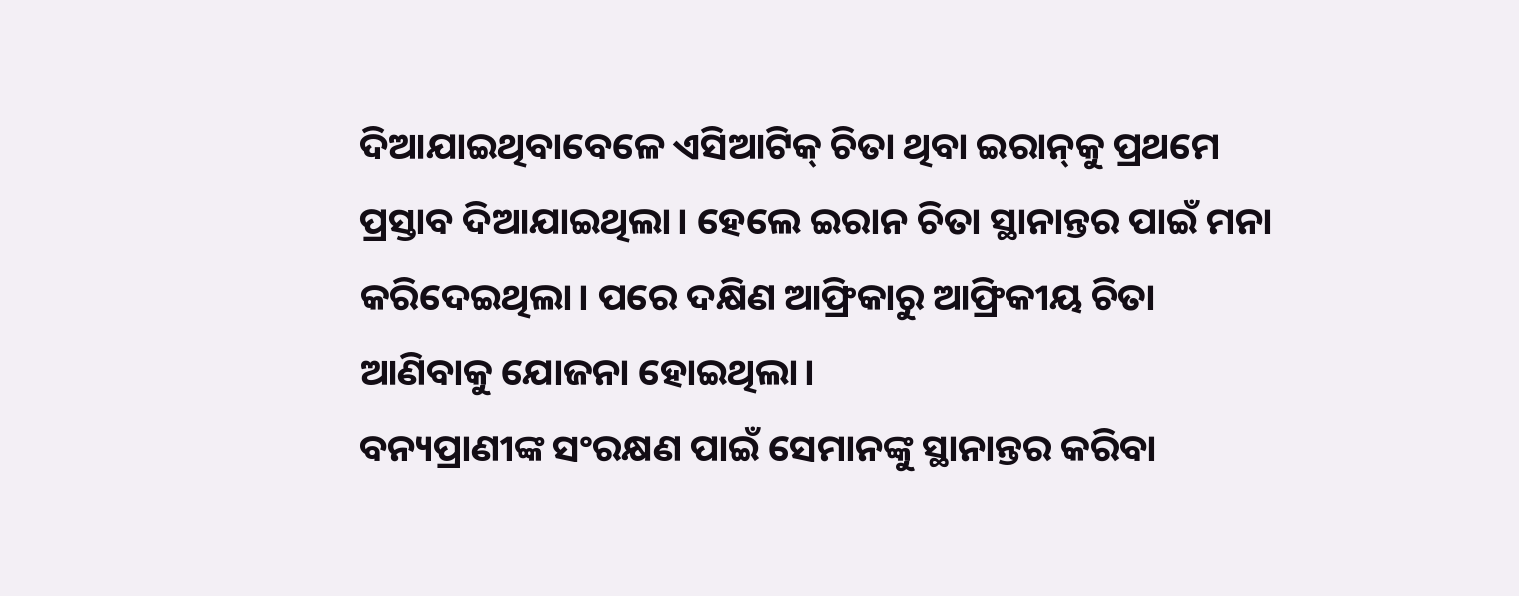ଦିଆଯାଇଥିବାବେଳେ ଏସିଆଟିକ୍‌ ଚିତା ଥିବା ଇରାନ୍‌କୁ ପ୍ରଥମେ ପ୍ରସ୍ତାବ ଦିଆଯାଇଥିଲା। ହେଲେ ଇରାନ ଚିତା ସ୍ଥାନାନ୍ତର ପାଇଁ ମନା କରିଦେଇଥିଲା। ପରେ ଦକ୍ଷିଣ ଆଫ୍ରିକାରୁ ଆଫ୍ରିକୀୟ ଚିତା ଆଣିବାକୁ ଯୋଜନା ହୋଇଥିଲା।
ବନ୍ୟପ୍ରାଣୀଙ୍କ ସଂରକ୍ଷଣ ପାଇଁ ସେମାନଙ୍କୁ ସ୍ଥାନାନ୍ତର କରିବା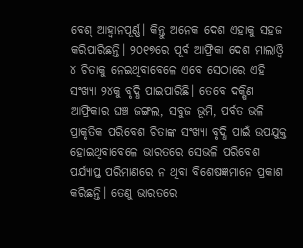ବେଶ୍‌ ଆହ୍ବାନପୂର୍ଣ୍ଣ। କିନ୍ତୁ ଅନେକ ଦେଶ ଏହାକୁ ସହଜ କରିପାରିଛନ୍ତି। ୨୦୧୭ରେ ପୂର୍ବ ଆଫ୍ରିକା ଦେଶ ମାଲାଓ୍ବି ୪ ଚିତାକୁ ନେଇଥିବାବେଳେ ଏବେ ସେଠାରେ ଏହି ସଂଖ୍ୟା ୨୪କୁ ବୃଦ୍ଧି ପାଇପାରିଛି। ତେବେ ଦକ୍ଷିଣ ଆଫ୍ରିକାର ଘଞ୍ଚ ଜଙ୍ଗଲ, ସବୁଜ ଭୂମି, ପର୍ବତ ଭଳି ପ୍ରାକୃତିକ ପରିବେଶ ଚିତାଙ୍କ ସଂଖ୍ୟା ବୃଦ୍ଧି ପାଇଁ ଉପଯୁକ୍ତ ହୋଇଥିବାବେଳେ ଭାରତରେ ସେଭଳି ପରିବେଶ ପର୍ଯ୍ୟାପ୍ତ ପରିମାଣରେ ନ ଥିବା ବିଶେଷଜ୍ଞମାନେ ପ୍ରକାଶ କରିଛନ୍ତି। ତେଣୁ ଭାରତରେ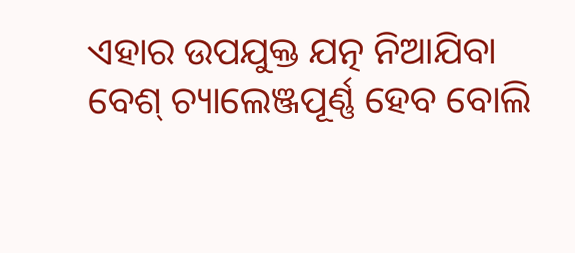ଏହାର ଉପଯୁକ୍ତ ଯତ୍ନ ନିଆଯିବା ବେଶ୍‌ ଚ୍ୟାଲେଞ୍ଜପୂର୍ଣ୍ଣ ହେବ ବୋଲି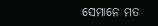ସେମାନେ ମତ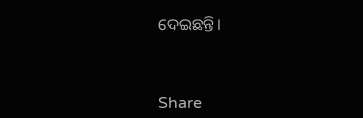ଦେଇଛନ୍ତି।



Share